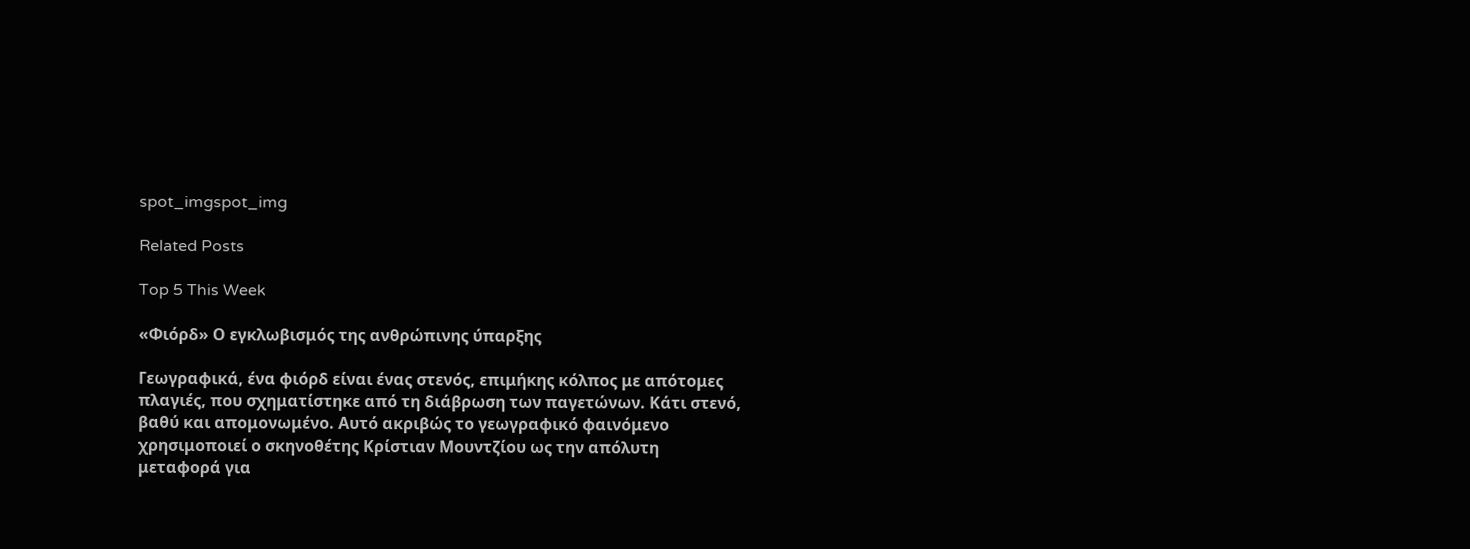spot_imgspot_img

Related Posts

Top 5 This Week

«Φιόρδ» Ο εγκλωβισμός της ανθρώπινης ύπαρξης

Γεωγραφικά, ένα φιόρδ είναι ένας στενός, επιμήκης κόλπος με απότομες πλαγιές, που σχηματίστηκε από τη διάβρωση των παγετώνων. Κάτι στενό, βαθύ και απομονωμένο. Αυτό ακριβώς το γεωγραφικό φαινόμενο χρησιμοποιεί ο σκηνοθέτης Κρίστιαν Μουντζίου ως την απόλυτη μεταφορά για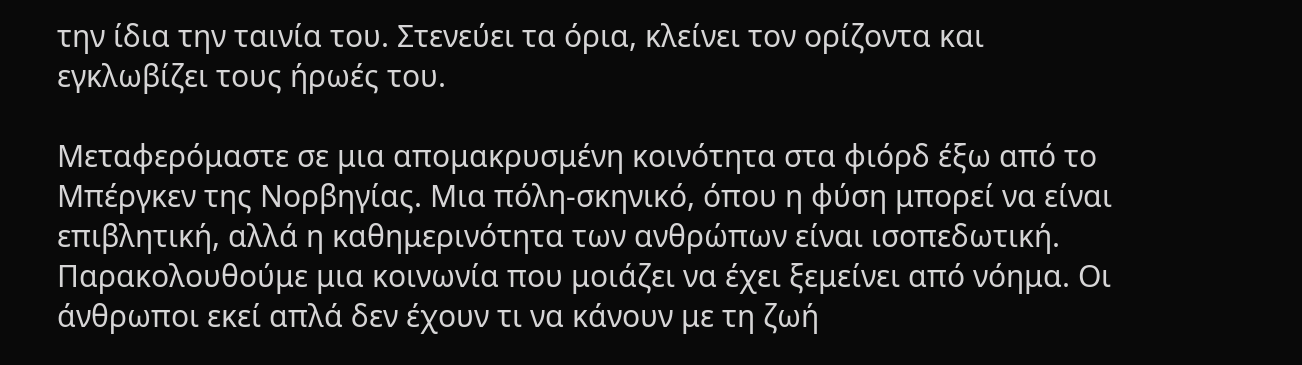την ίδια την ταινία του. Στενεύει τα όρια, κλείνει τον ορίζοντα και εγκλωβίζει τους ήρωές του.

Μεταφερόμαστε σε μια απομακρυσμένη κοινότητα στα φιόρδ έξω από το Μπέργκεν της Νορβηγίας. Μια πόλη-σκηνικό, όπου η φύση μπορεί να είναι επιβλητική, αλλά η καθημερινότητα των ανθρώπων είναι ισοπεδωτική. Παρακολουθούμε μια κοινωνία που μοιάζει να έχει ξεμείνει από νόημα. Οι άνθρωποι εκεί απλά δεν έχουν τι να κάνουν με τη ζωή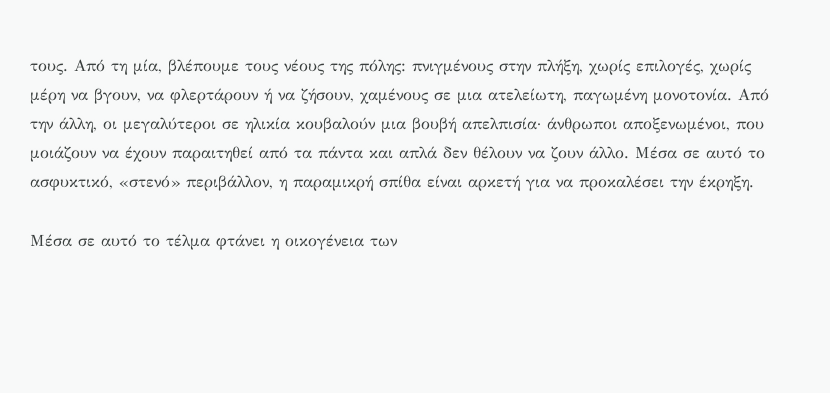τους. Από τη μία, βλέπουμε τους νέους της πόλης: πνιγμένους στην πλήξη, χωρίς επιλογές, χωρίς μέρη να βγουν, να φλερτάρουν ή να ζήσουν, χαμένους σε μια ατελείωτη, παγωμένη μονοτονία. Από την άλλη, οι μεγαλύτεροι σε ηλικία κουβαλούν μια βουβή απελπισία· άνθρωποι αποξενωμένοι, που μοιάζουν να έχουν παραιτηθεί από τα πάντα και απλά δεν θέλουν να ζουν άλλο. Μέσα σε αυτό το ασφυκτικό, «στενό» περιβάλλον, η παραμικρή σπίθα είναι αρκετή για να προκαλέσει την έκρηξη.

Μέσα σε αυτό το τέλμα φτάνει η οικογένεια των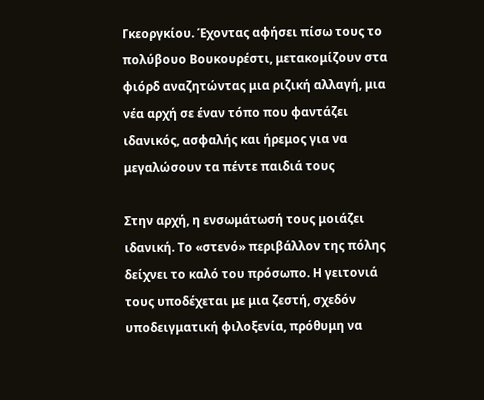Γκεοργκίου. Έχοντας αφήσει πίσω τους το πολύβουο Βουκουρέστι, μετακομίζουν στα φιόρδ αναζητώντας μια ριζική αλλαγή, μια νέα αρχή σε έναν τόπο που φαντάζει ιδανικός, ασφαλής και ήρεμος για να μεγαλώσουν τα πέντε παιδιά τους

Στην αρχή, η ενσωμάτωσή τους μοιάζει ιδανική. Το «στενό» περιβάλλον της πόλης δείχνει το καλό του πρόσωπο. Η γειτονιά τους υποδέχεται με μια ζεστή, σχεδόν υποδειγματική φιλοξενία, πρόθυμη να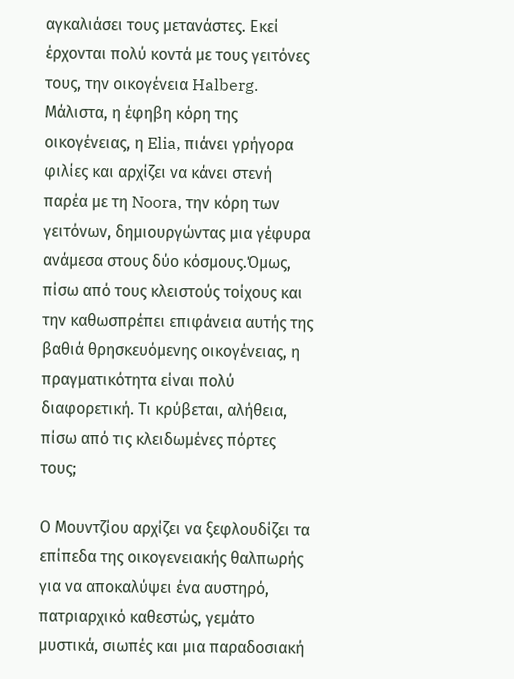αγκαλιάσει τους μετανάστες. Εκεί έρχονται πολύ κοντά με τους γειτόνες τους, την οικογένεια Halberg. Μάλιστα, η έφηβη κόρη της οικογένειας, η Elia, πιάνει γρήγορα φιλίες και αρχίζει να κάνει στενή παρέα με τη Noora, την κόρη των γειτόνων, δημιουργώντας μια γέφυρα ανάμεσα στους δύο κόσμους.Όμως, πίσω από τους κλειστούς τοίχους και την καθωσπρέπει επιφάνεια αυτής της βαθιά θρησκευόμενης οικογένειας, η πραγματικότητα είναι πολύ διαφορετική. Τι κρύβεται, αλήθεια, πίσω από τις κλειδωμένες πόρτες τους;

Ο Μουντζίου αρχίζει να ξεφλουδίζει τα επίπεδα της οικογενειακής θαλπωρής για να αποκαλύψει ένα αυστηρό, πατριαρχικό καθεστώς, γεμάτο μυστικά, σιωπές και μια παραδοσιακή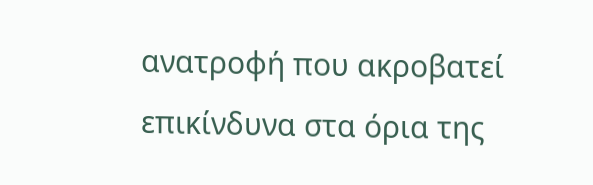ανατροφή που ακροβατεί επικίνδυνα στα όρια της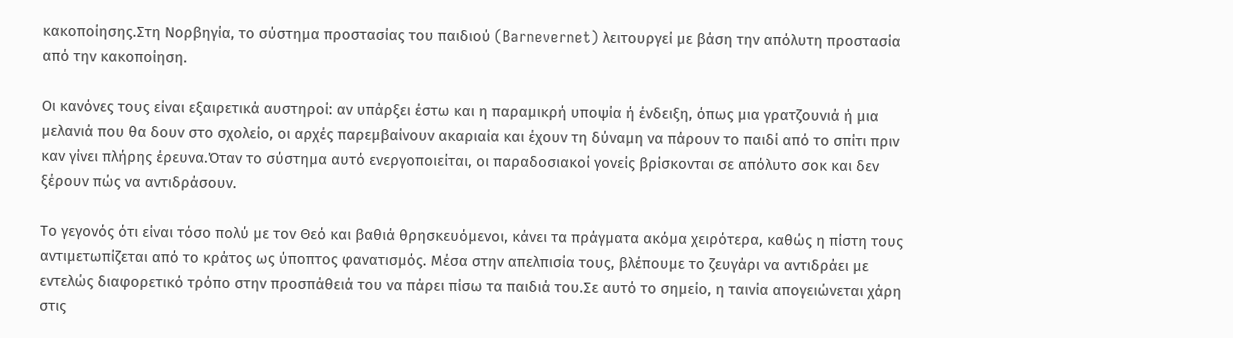κακοποίησης.Στη Νορβηγία, το σύστημα προστασίας του παιδιού (Barnevernet) λειτουργεί με βάση την απόλυτη προστασία από την κακοποίηση.

Οι κανόνες τους είναι εξαιρετικά αυστηροί: αν υπάρξει έστω και η παραμικρή υποψία ή ένδειξη, όπως μια γρατζουνιά ή μια μελανιά που θα δουν στο σχολείο, οι αρχές παρεμβαίνουν ακαριαία και έχουν τη δύναμη να πάρουν το παιδί από το σπίτι πριν καν γίνει πλήρης έρευνα.Όταν το σύστημα αυτό ενεργοποιείται, οι παραδοσιακοί γονείς βρίσκονται σε απόλυτο σοκ και δεν ξέρουν πώς να αντιδράσουν.

Το γεγονός ότι είναι τόσο πολύ με τον Θεό και βαθιά θρησκευόμενοι, κάνει τα πράγματα ακόμα χειρότερα, καθώς η πίστη τους αντιμετωπίζεται από το κράτος ως ύποπτος φανατισμός. Μέσα στην απελπισία τους, βλέπουμε το ζευγάρι να αντιδράει με εντελώς διαφορετικό τρόπο στην προσπάθειά του να πάρει πίσω τα παιδιά του.Σε αυτό το σημείο, η ταινία απογειώνεται χάρη στις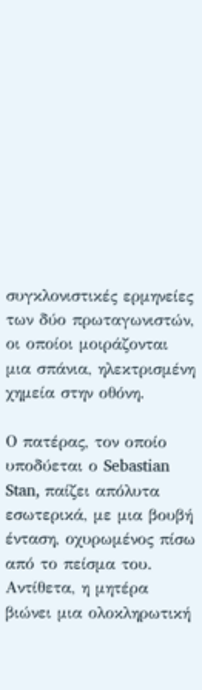συγκλονιστικές ερμηνείες των δύο πρωταγωνιστών, οι οποίοι μοιράζονται μια σπάνια, ηλεκτρισμένη χημεία στην οθόνη.

Ο πατέρας, τον οποίο υποδύεται ο Sebastian Stan, παίζει απόλυτα εσωτερικά, με μια βουβή ένταση, οχυρωμένος πίσω από το πείσμα του. Αντίθετα, η μητέρα βιώνει μια ολοκληρωτική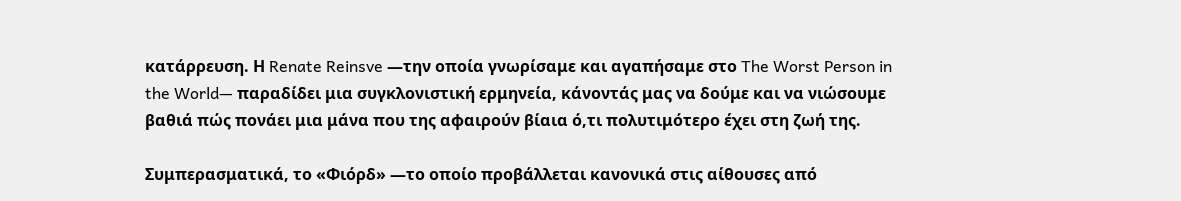κατάρρευση. Η Renate Reinsve —την οποία γνωρίσαμε και αγαπήσαμε στο The Worst Person in the World— παραδίδει μια συγκλονιστική ερμηνεία, κάνοντάς μας να δούμε και να νιώσουμε βαθιά πώς πονάει μια μάνα που της αφαιρούν βίαια ό,τι πολυτιμότερο έχει στη ζωή της.

Συμπερασματικά, το «Φιόρδ» —το οποίο προβάλλεται κανονικά στις αίθουσες από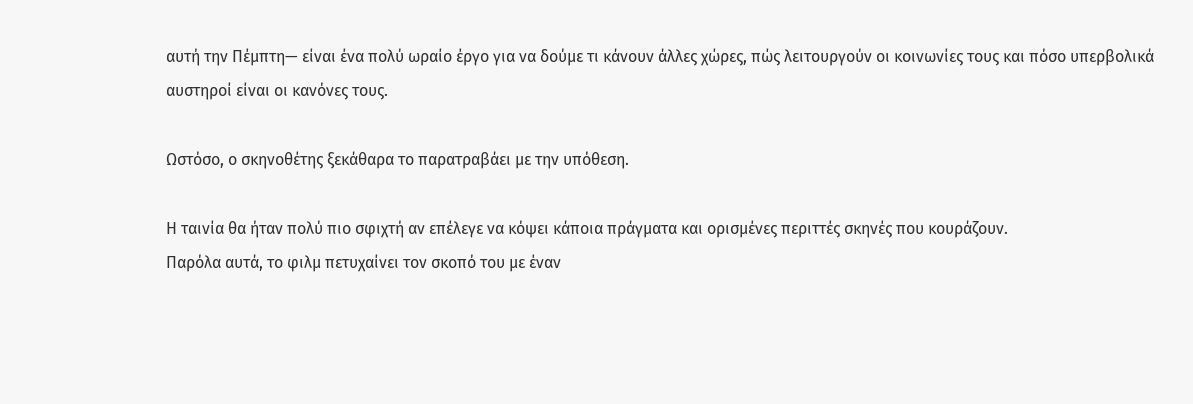αυτή την Πέμπτη— είναι ένα πολύ ωραίο έργο για να δούμε τι κάνουν άλλες χώρες, πώς λειτουργούν οι κοινωνίες τους και πόσο υπερβολικά αυστηροί είναι οι κανόνες τους.

Ωστόσο, ο σκηνοθέτης ξεκάθαρα το παρατραβάει με την υπόθεση.

Η ταινία θα ήταν πολύ πιο σφιχτή αν επέλεγε να κόψει κάποια πράγματα και ορισμένες περιττές σκηνές που κουράζουν.
Παρόλα αυτά, το φιλμ πετυχαίνει τον σκοπό του με έναν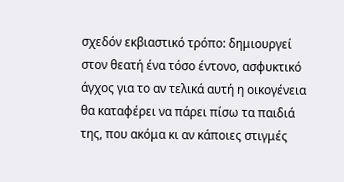σχεδόν εκβιαστικό τρόπο: δημιουργεί στον θεατή ένα τόσο έντονο, ασφυκτικό άγχος για το αν τελικά αυτή η οικογένεια θα καταφέρει να πάρει πίσω τα παιδιά της, που ακόμα κι αν κάποιες στιγμές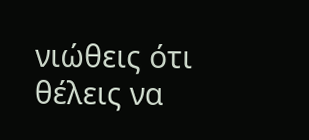νιώθεις ότι θέλεις να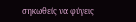σηκωθείς να φύγεις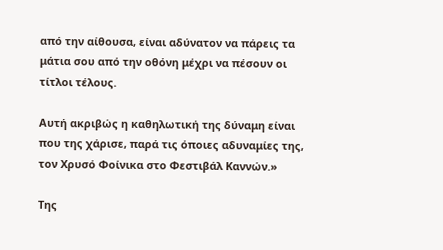από την αίθουσα, είναι αδύνατον να πάρεις τα μάτια σου από την οθόνη μέχρι να πέσουν οι τίτλοι τέλους.

Αυτή ακριβώς η καθηλωτική της δύναμη είναι που της χάρισε, παρά τις όποιες αδυναμίες της, τον Χρυσό Φοίνικα στο Φεστιβάλ Καννών.»

Της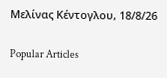Μελίνας Κέντογλου, 18/8/26

Popular Articles